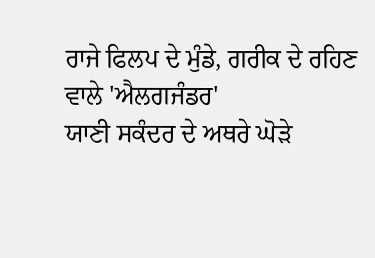ਰਾਜੇ ਫਿਲਪ ਦੇ ਮੁੰਡੇ, ਗਰੀਕ ਦੇ ਰਹਿਣ ਵਾਲੇ 'ਐਲਗਜੰਡਰ'
ਯਾਣੀ ਸਕੰਦਰ ਦੇ ਅਥਰੇ ਘੋੜੇ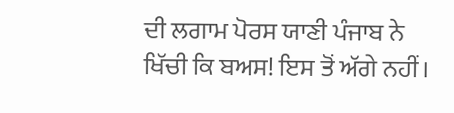ਦੀ ਲਗਾਮ ਪੋਰਸ ਯਾਣੀ ਪੰਜਾਬ ਨੇ
ਖਿੱਚੀ ਕਿ ਬਅਸ! ਇਸ ਤੋਂ ਅੱਗੇ ਨਹੀਂ।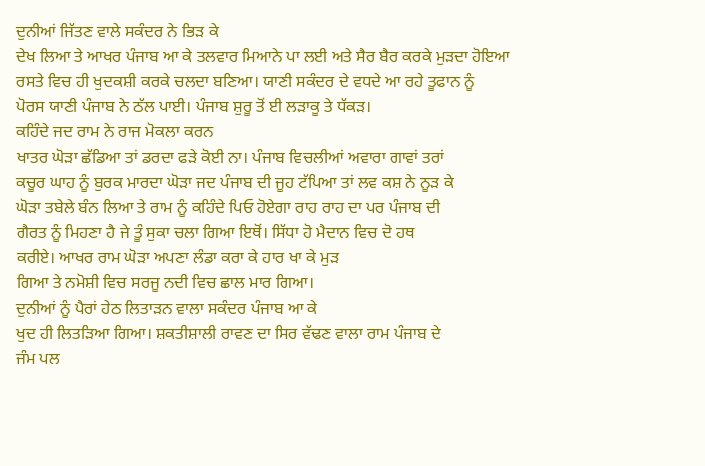ਦੁਨੀਆਂ ਜਿੱਤਣ ਵਾਲੇ ਸਕੰਦਰ ਨੇ ਭਿੜ ਕੇ
ਦੇਖ ਲਿਆ ਤੇ ਆਖਰ ਪੰਜਾਬ ਆ ਕੇ ਤਲਵਾਰ ਮਿਆਨੇ ਪਾ ਲਈ ਅਤੇ ਸੈਰ ਬੈਰ ਕਰਕੇ ਮੁੜਦਾ ਹੋਇਆ
ਰਸਤੇ ਵਿਚ ਹੀ ਖੁਦਕਸ਼ੀ ਕਰਕੇ ਚਲਦਾ ਬਣਿਆ। ਯਾਣੀ ਸਕੰਦਰ ਦੇ ਵਧਦੇ ਆ ਰਹੇ ਤੂਫਾਨ ਨੂੰ
ਪੋਰਸ ਯਾਣੀ ਪੰਜਾਬ ਨੇ ਠੱਲ ਪਾਈ। ਪੰਜਾਬ ਸ਼ੁਰੂ ਤੋਂ ਈ ਲੜਾਕੂ ਤੇ ਧੱਕੜ।
ਕਹਿੰਦੇ ਜਦ ਰਾਮ ਨੇ ਰਾਜ ਮੋਕਲਾ ਕਰਨ
ਖਾਤਰ ਘੋੜਾ ਛੱਡਿਆ ਤਾਂ ਡਰਦਾ ਫੜੇ ਕੋਈ ਨਾ। ਪੰਜਾਬ ਵਿਚਲੀਆਂ ਅਵਾਰਾ ਗਾਵਾਂ ਤਰਾਂ
ਕਚੂਰ ਘਾਹ ਨੂੰ ਬੁਰਕ ਮਾਰਦਾ ਘੋੜਾ ਜਦ ਪੰਜਾਬ ਦੀ ਜੂਹ ਟੱਪਿਆ ਤਾਂ ਲਵ ਕਸ਼ ਨੇ ਨੂੜ ਕੇ
ਘੋੜਾ ਤਬੇਲੇ ਬੰਨ ਲਿਆ ਤੇ ਰਾਮ ਨੂੰ ਕਹਿੰਦੇ ਪਿਓ ਹੋਏਗਾ ਰਾਹ ਰਾਹ ਦਾ ਪਰ ਪੰਜਾਬ ਦੀ
ਗੈਰਤ ਨੂੰ ਮਿਹਣਾ ਹੈ ਜੇ ਤੂੰ ਸੁਕਾ ਚਲਾ ਗਿਆ ਇਥੋਂ। ਸਿੱਧਾ ਹੋ ਮੈਦਾਨ ਵਿਚ ਦੋ ਹਥ
ਕਰੀਏ। ਆਖਰ ਰਾਮ ਘੋੜਾ ਅਪਣਾ ਲੰਡਾ ਕਰਾ ਕੇ ਹਾਰ ਖਾ ਕੇ ਮੁੜ
ਗਿਆ ਤੇ ਨਮੋਸ਼ੀ ਵਿਚ ਸਰਜੂ ਨਦੀ ਵਿਚ ਛਾਲ ਮਾਰ ਗਿਆ।
ਦੁਨੀਆਂ ਨੂੰ ਪੈਰਾਂ ਹੇਠ ਲਿਤਾੜਨ ਵਾਲਾ ਸਕੰਦਰ ਪੰਜਾਬ ਆ ਕੇ
ਖੁਦ ਹੀ ਲਿਤੜਿਆ ਗਿਆ। ਸ਼ਕਤੀਸ਼ਾਲੀ ਰਾਵਣ ਦਾ ਸਿਰ ਵੱਢਣ ਵਾਲਾ ਰਾਮ ਪੰਜਾਬ ਦੇ
ਜੰਮ ਪਲ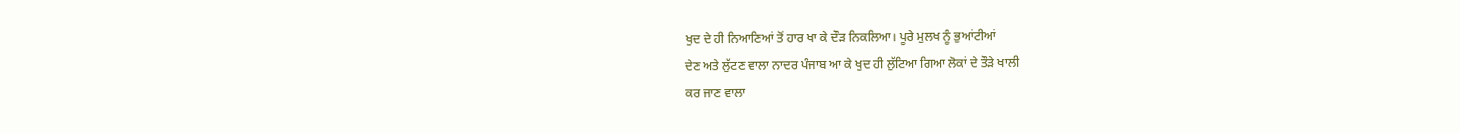ਖੁਦ ਦੇ ਹੀ ਨਿਆਣਿਆਂ ਤੋਂ ਹਾਰ ਖਾ ਕੇ ਦੌੜ ਨਿਕਲਿਆ। ਪੂਰੇ ਮੁਲਖ ਨੂੰ ਭੁਆਂਟੀਆਂ
ਦੇਣ ਅਤੇ ਲੁੱਟਣ ਵਾਲਾ ਨਾਦਰ ਪੰਜਾਬ ਆ ਕੇ ਖੁਦ ਹੀ ਲੁੱਟਿਆ ਗਿਆ ਲੋਕਾਂ ਦੇ ਤੌੜੇ ਖਾਲੀ
ਕਰ ਜਾਣ ਵਾਲਾ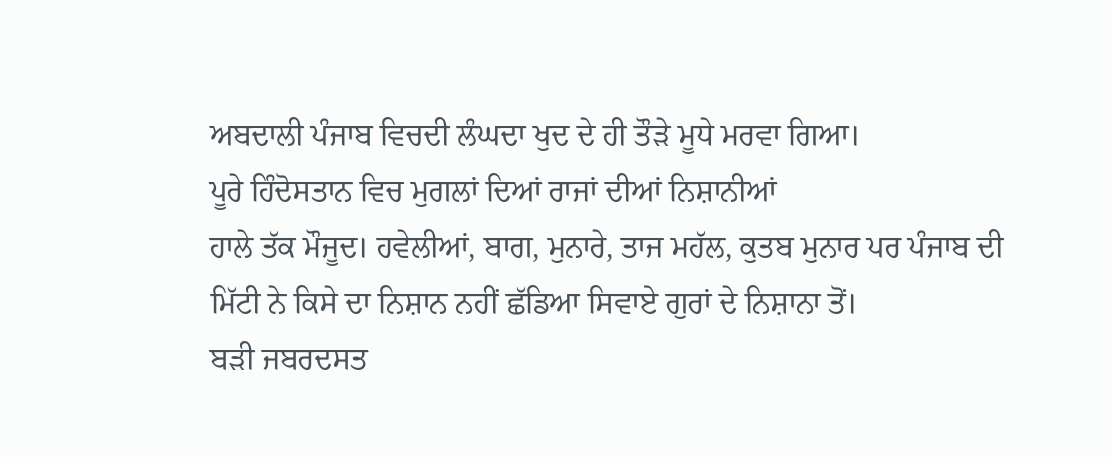ਅਬਦਾਲੀ ਪੰਜਾਬ ਵਿਚਦੀ ਲੰਘਦਾ ਖੁਦ ਦੇ ਹੀ ਤੌੜੇ ਮੂਧੇ ਮਰਵਾ ਗਿਆ।
ਪੂਰੇ ਹਿੰਦੋਸਤਾਨ ਵਿਚ ਮੁਗਲਾਂ ਦਿਆਂ ਰਾਜਾਂ ਦੀਆਂ ਨਿਸ਼ਾਨੀਆਂ
ਹਾਲੇ ਤੱਕ ਮੌਜੂਦ। ਹਵੇਲੀਆਂ, ਬਾਗ, ਮੁਨਾਰੇ, ਤਾਜ ਮਹੱਲ, ਕੁਤਬ ਮੁਨਾਰ ਪਰ ਪੰਜਾਬ ਦੀ
ਮਿੱਟੀ ਨੇ ਕਿਸੇ ਦਾ ਨਿਸ਼ਾਨ ਨਹੀਂ ਛੱਡਿਆ ਸਿਵਾਏ ਗੁਰਾਂ ਦੇ ਨਿਸ਼ਾਨਾ ਤੋਂ।
ਬੜੀ ਜਬਰਦਸਤ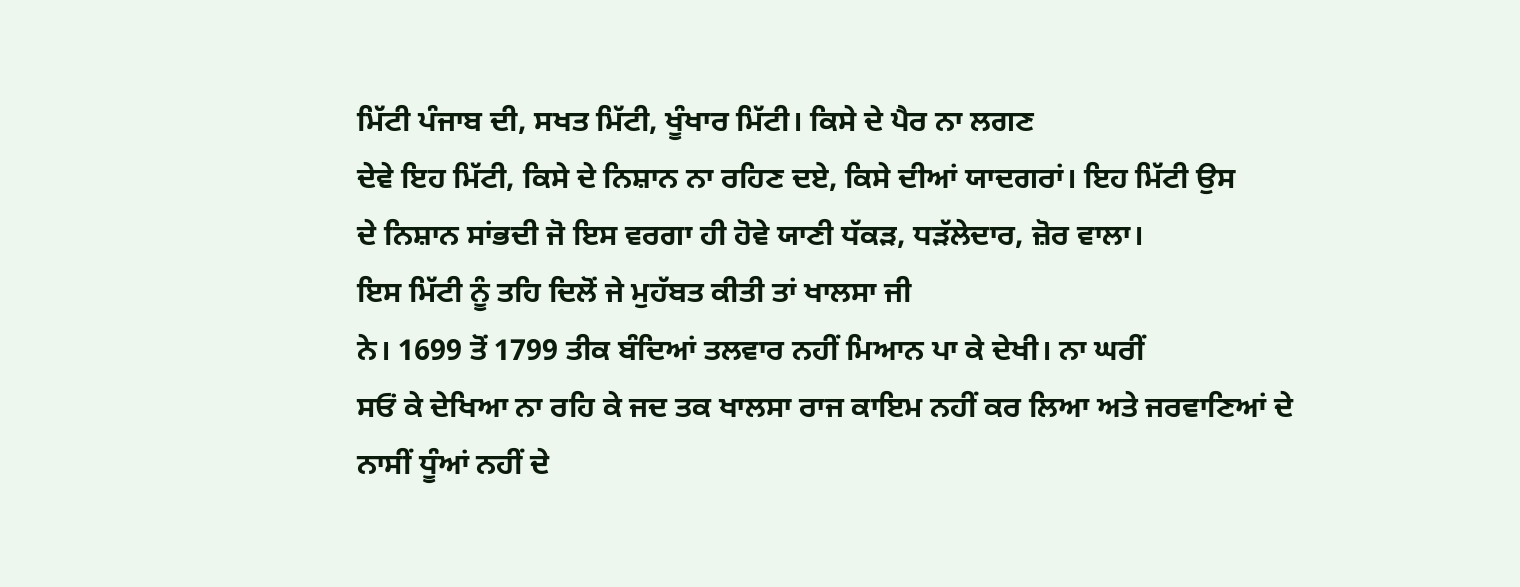ਮਿੱਟੀ ਪੰਜਾਬ ਦੀ, ਸਖਤ ਮਿੱਟੀ, ਖੂੰਖਾਰ ਮਿੱਟੀ। ਕਿਸੇ ਦੇ ਪੈਰ ਨਾ ਲਗਣ
ਦੇਵੇ ਇਹ ਮਿੱਟੀ, ਕਿਸੇ ਦੇ ਨਿਸ਼ਾਨ ਨਾ ਰਹਿਣ ਦਏ, ਕਿਸੇ ਦੀਆਂ ਯਾਦਗਰਾਂ। ਇਹ ਮਿੱਟੀ ਉਸ
ਦੇ ਨਿਸ਼ਾਨ ਸਾਂਭਦੀ ਜੋ ਇਸ ਵਰਗਾ ਹੀ ਹੋਵੇ ਯਾਣੀ ਧੱਕੜ, ਧੜੱਲੇਦਾਰ, ਜ਼ੋਰ ਵਾਲਾ।
ਇਸ ਮਿੱਟੀ ਨੂੰ ਤਹਿ ਦਿਲੋਂ ਜੇ ਮੁਹੱਬਤ ਕੀਤੀ ਤਾਂ ਖਾਲਸਾ ਜੀ
ਨੇ। 1699 ਤੋਂ 1799 ਤੀਕ ਬੰਦਿਆਂ ਤਲਵਾਰ ਨਹੀਂ ਮਿਆਨ ਪਾ ਕੇ ਦੇਖੀ। ਨਾ ਘਰੀਂ
ਸਓਂ ਕੇ ਦੇਖਿਆ ਨਾ ਰਹਿ ਕੇ ਜਦ ਤਕ ਖਾਲਸਾ ਰਾਜ ਕਾਇਮ ਨਹੀਂ ਕਰ ਲਿਆ ਅਤੇ ਜਰਵਾਣਿਆਂ ਦੇ
ਨਾਸੀਂ ਧੂੰਆਂ ਨਹੀਂ ਦੇ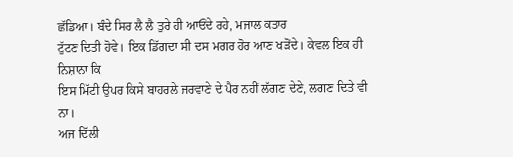ਛੱਡਿਆ। ਬੰਦੇ ਸਿਰ ਲੈ ਲੈ ਤੁਰੇ ਹੀ ਆਓਂਦੇ ਰਹੇ, ਮਜਾਲ ਕਤਾਰ
ਟੁੱਟਣ ਦਿਤੀ ਹੋਵੇ। ਇਕ ਡਿੱਗਦਾ ਸੀ ਦਸ ਮਗਰ ਹੋਰ ਆਣ ਖੜੋਂਦੇ। ਕੇਵਲ ਇਕ ਹੀ ਨਿਸ਼ਾਨਾ ਕਿ
ਇਸ ਮਿੱਟੀ ਉਪਰ ਕਿਸੇ ਬਾਹਰਲੇ ਜਰਵਾਣੇ ਦੇ ਪੈਰ ਨਹੀਂ ਲੱਗਣ ਦੇਣੇ, ਲਗਣ ਦਿਤੇ ਵੀ ਨਾ।
ਅਜ ਦਿੱਲੀ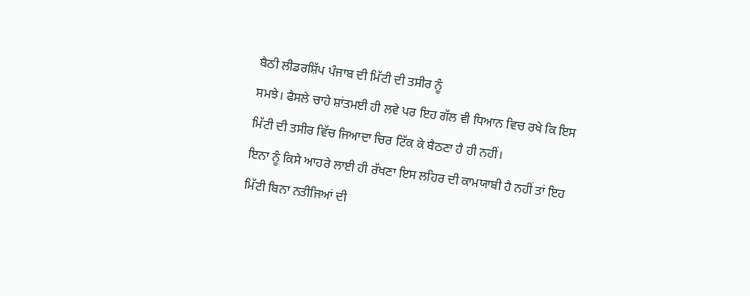ਬੈਠੀ ਲੀਡਰਸ਼ਿੱਪ ਪੰਜਾਬ ਦੀ ਮਿੱਟੀ ਦੀ ਤਸੀਰ ਨੂੰ
ਸਮਝੇ। ਫੈਸਲੇ ਚਾਹੇ ਸ਼ਾਂਤਮਈ ਹੀ ਲਵੇ ਪਰ ਇਹ ਗੱਲ ਵੀ ਧਿਆਨ ਵਿਚ ਰਖੇ ਕਿ ਇਸ
ਮਿੱਟੀ ਦੀ ਤਸੀਰ ਵਿੱਚ ਜਿਆਦਾ ਚਿਰ ਟਿੱਕ ਕੇ ਬੈਠਣਾ ਹੈ ਹੀ ਨਹੀਂ।
ਇਨਾ ਨੂੰ ਕਿਸੇ ਆਹਰੇ ਲਾਈ ਹੀ ਰੱਖਣਾ ਇਸ ਲਹਿਰ ਦੀ ਕਾਮਯਾਬੀ ਹੈ ਨਹੀਂ ਤਾਂ ਇਹ
ਮਿੱਟੀ ਬਿਨਾ ਨਤੀਜਿਆਂ ਦੀ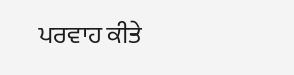ਪਰਵਾਹ ਕੀਤੇ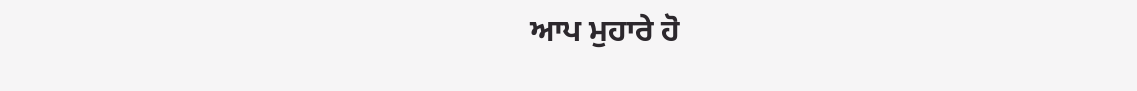ਆਪ ਮੁਹਾਰੇ ਹੋ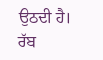ਉਠਦੀ ਹੈ।
ਰੱਬ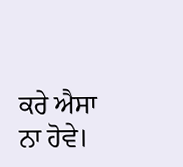ਕਰੇ ਐਸਾ ਨਾ ਹੋਵੇ।